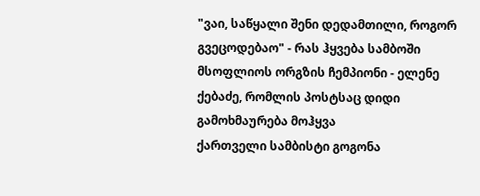"ვაი, საწყალი შენი დედამთილი, როგორ გვეცოდებაო" - რას ჰყვება სამბოში მსოფლიოს ორგზის ჩემპიონი - ელენე ქებაძე, რომლის პოსტსაც დიდი გამოხმაურება მოჰყვა
ქართველი სამბისტი გოგონა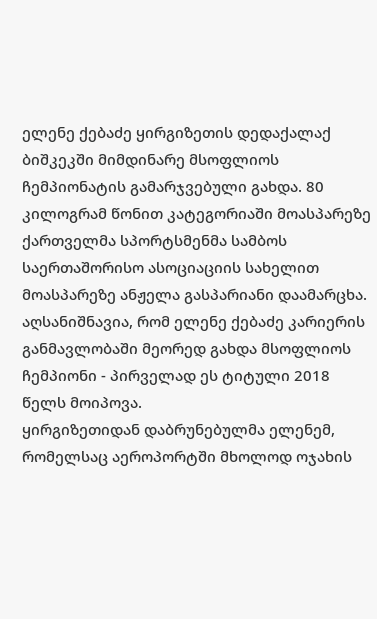ელენე ქებაძე ყირგიზეთის დედაქალაქ ბიშკეკში მიმდინარე მსოფლიოს ჩემპიონატის გამარჯვებული გახდა. 80 კილოგრამ წონით კატეგორიაში მოასპარეზე ქართველმა სპორტსმენმა სამბოს საერთაშორისო ასოციაციის სახელით მოასპარეზე ანჟელა გასპარიანი დაამარცხა. აღსანიშნავია, რომ ელენე ქებაძე კარიერის განმავლობაში მეორედ გახდა მსოფლიოს ჩემპიონი - პირველად ეს ტიტული 2018 წელს მოიპოვა.
ყირგიზეთიდან დაბრუნებულმა ელენემ, რომელსაც აეროპორტში მხოლოდ ოჯახის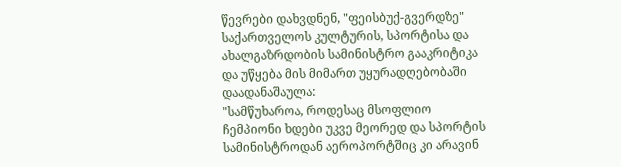წევრები დახვდნენ, "ფეისბუქ-გვერდზე" საქართველოს კულტურის, სპორტისა და ახალგაზრდობის სამინისტრო გააკრიტიკა და უწყება მის მიმართ უყურადღებობაში დაადანაშაულა:
"სამწუხაროა, როდესაც მსოფლიო ჩემპიონი ხდები უკვე მეორედ და სპორტის სამინისტროდან აეროპორტშიც კი არავინ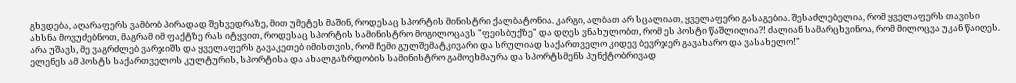გხვდება, აღარაფერს ვამბობ პირადად შეხვედრაზე, მით უმეტეს მაშინ, როდესაც სპორტის მინისტრი ქალბატონია. კარგი, ალბათ არ სცალიათ, ყველაფერი გასაგებია. შესაძლებელია, რომ ყველაფერს თავისი ახსნა მოვუძებნოთ, მაგრამ იმ ფაქტზე რას იტყვით, როდესაც სპორტის სამინისტრო მოგილოცავს "ფეისბუქზე" და დღეს ვნახულობთ, რომ ეს პოსტი წაშლილია?! ძალიან სამარცხვინოა, რომ მილოცვა უკან წაიღეს. არა უშავს, მე ვაგრძლებ ვარჯიშს და ყველაფერს გავაკეთებ იმისთვის, რომ ჩემი გულშემატკივარი და სრულიად საქართველო კიდევ ბევრჯერ გავახარო და ვასახელო!"
ელენეს ამ პოსტს საქართველოს კულტურის, სპორტისა და ახალგაზრდობის სამინისტრო გამოეხმაურა და სპორტსმენს პუნქტობრივად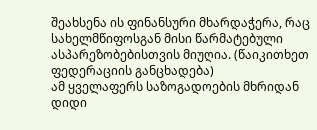შეახსენა ის ფინანსური მხარდაჭერა, რაც სახელმწიფოსგან მისი წარმატებული ასპარეზობებისთვის მიუღია. (წაიკითხეთ ფედერაციის განცხადება)
ამ ყველაფერს საზოგადოების მხრიდან დიდი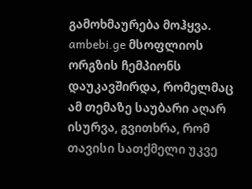გამოხმაურება მოჰყვა.
ambebi.ge მსოფლიოს ორგზის ჩემპიონს დაუკავშირდა, რომელმაც ამ თემაზე საუბარი აღარ ისურვა, გვითხრა, რომ თავისი სათქმელი უკვე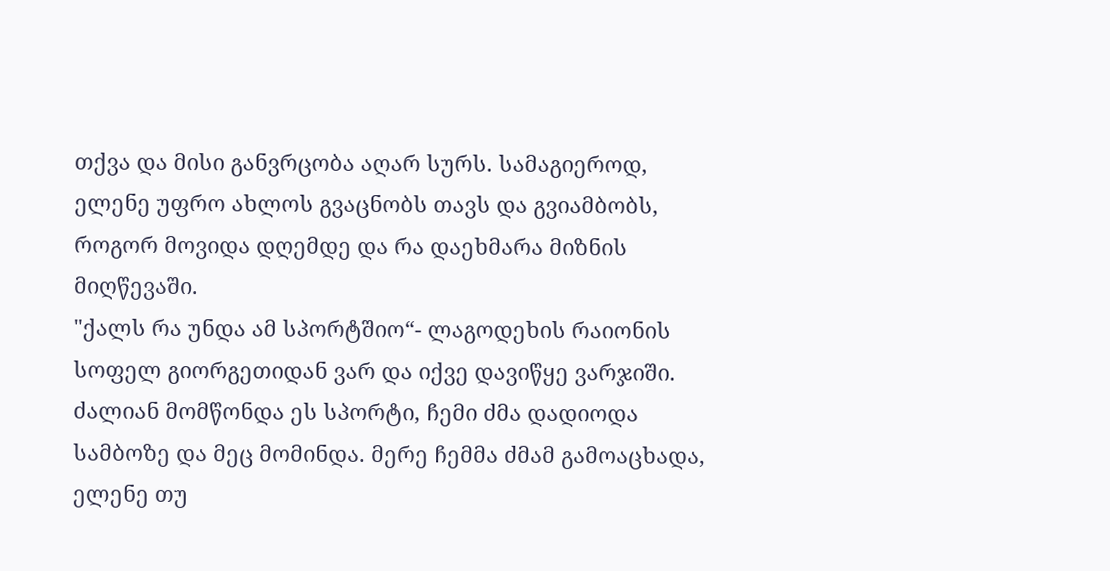თქვა და მისი განვრცობა აღარ სურს. სამაგიეროდ, ელენე უფრო ახლოს გვაცნობს თავს და გვიამბობს, როგორ მოვიდა დღემდე და რა დაეხმარა მიზნის მიღწევაში.
"ქალს რა უნდა ამ სპორტშიო“- ლაგოდეხის რაიონის სოფელ გიორგეთიდან ვარ და იქვე დავიწყე ვარჯიში. ძალიან მომწონდა ეს სპორტი, ჩემი ძმა დადიოდა სამბოზე და მეც მომინდა. მერე ჩემმა ძმამ გამოაცხადა, ელენე თუ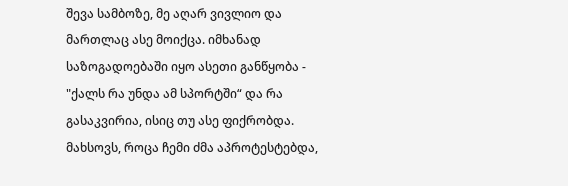შევა სამბოზე, მე აღარ ვივლიო და მართლაც ასე მოიქცა. იმხანად საზოგადოებაში იყო ასეთი განწყობა - "ქალს რა უნდა ამ სპორტში“ და რა გასაკვირია, ისიც თუ ასე ფიქრობდა. მახსოვს, როცა ჩემი ძმა აპროტესტებდა,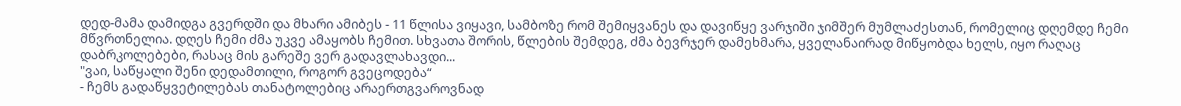დედ-მამა დამიდგა გვერდში და მხარი ამიბეს - 11 წლისა ვიყავი, სამბოზე რომ შემიყვანეს და დავიწყე ვარჯიში ჯიმშერ მუმლაძესთან, რომელიც დღემდე ჩემი მწვრთნელია. დღეს ჩემი ძმა უკვე ამაყობს ჩემით. სხვათა შორის, წლების შემდეგ, ძმა ბევრჯერ დამეხმარა, ყველანაირად მიწყობდა ხელს, იყო რაღაც დაბრკოლებები, რასაც მის გარეშე ვერ გადავლახავდი...
"ვაი, საწყალი შენი დედამთილი, როგორ გვეცოდება“
- ჩემს გადაწყვეტილებას თანატოლებიც არაერთგვაროვნად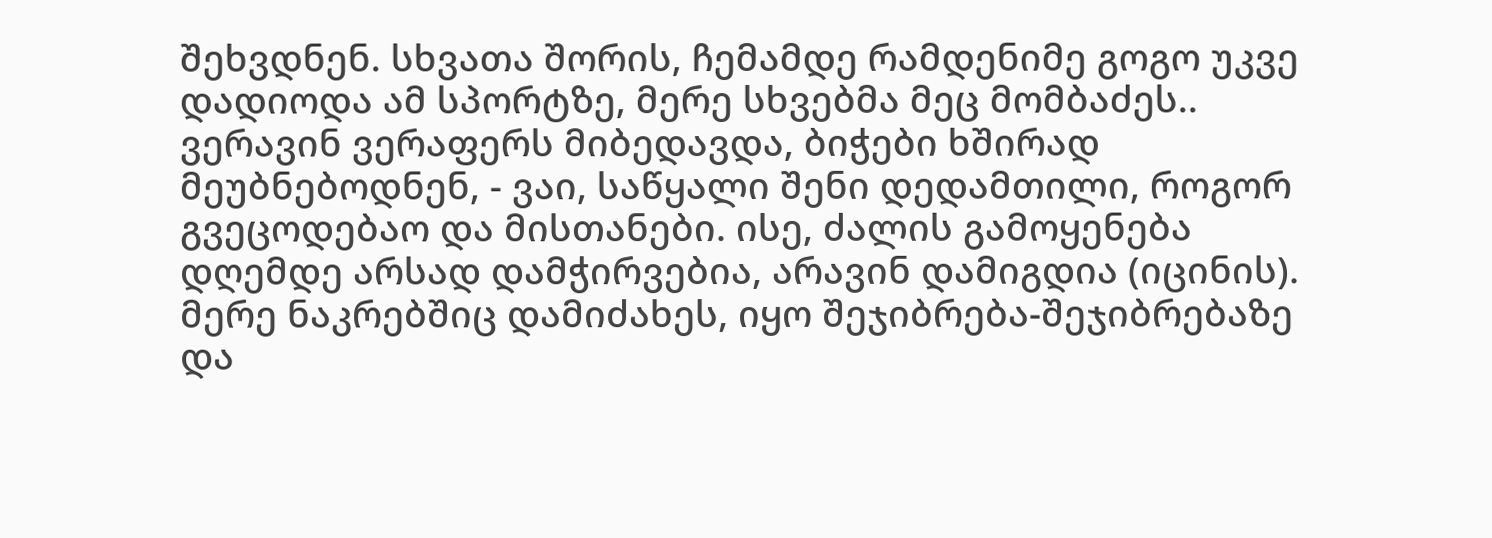შეხვდნენ. სხვათა შორის, ჩემამდე რამდენიმე გოგო უკვე დადიოდა ამ სპორტზე, მერე სხვებმა მეც მომბაძეს.. ვერავინ ვერაფერს მიბედავდა, ბიჭები ხშირად მეუბნებოდნენ, - ვაი, საწყალი შენი დედამთილი, როგორ გვეცოდებაო და მისთანები. ისე, ძალის გამოყენება დღემდე არსად დამჭირვებია, არავინ დამიგდია (იცინის). მერე ნაკრებშიც დამიძახეს, იყო შეჯიბრება-შეჯიბრებაზე და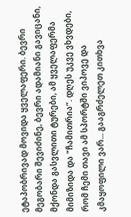ეტაპობრივად მოვიდა ყველაფერი. ბევრი მეგობარი შევიძინე, ბევრი ადამიანი გავიცანი, მქონდა გასვლითი ტურები, ამ ყველაფერმა მიმიზიდა და "ჩამითრია“. დღეს უკვე ვხვდები, რომ ჩემი თავი ამ სპორტში ვიპოვე და კმაყოფილი ვარ... გააგრძელეთ კითხვა